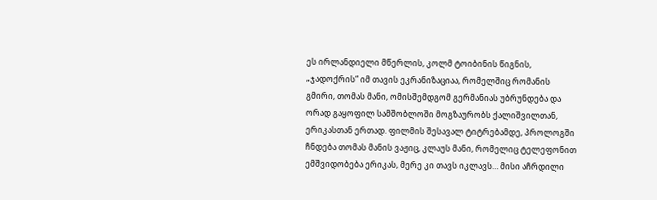ეს ირლანდიელი მწერლის, კოლმ ტოიბინის წიგნის, „ჯადოქრის“ იმ თავის ეკრანიზაციაა, რომელშიც რომანის გმირი, თომას მანი, ომისშემდგომ გერმანიას უბრუნდება და ორად გაყოფილ სამშობლოში მოგზაურობს ქალიშვილთან, ერიკასთან ერთად. ფილმის შესავალ ტიტრებამდე, პროლოგში ჩნდება თომას მანის ვაჟიც, კლაუს მანი, რომელიც ტელეფონით ემშვიდობება ერიკას, მერე კი თავს იკლავს… მისი აჩრდილი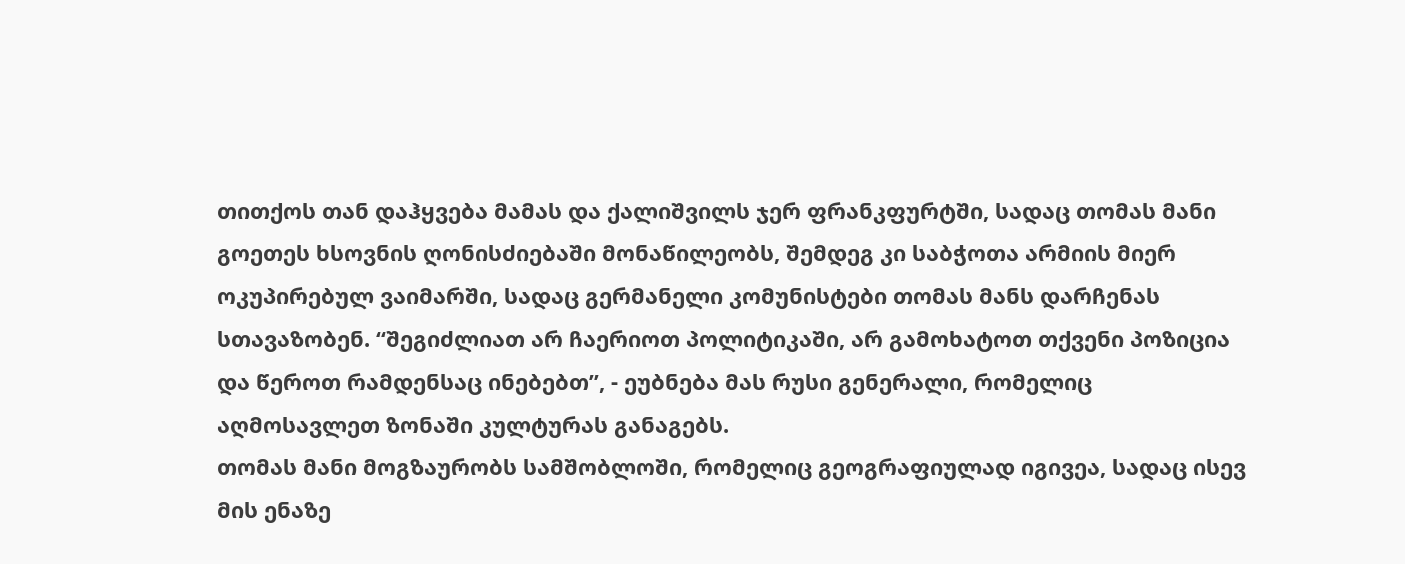თითქოს თან დაჰყვება მამას და ქალიშვილს ჯერ ფრანკფურტში, სადაც თომას მანი გოეთეს ხსოვნის ღონისძიებაში მონაწილეობს, შემდეგ კი საბჭოთა არმიის მიერ ოკუპირებულ ვაიმარში, სადაც გერმანელი კომუნისტები თომას მანს დარჩენას სთავაზობენ. “შეგიძლიათ არ ჩაერიოთ პოლიტიკაში, არ გამოხატოთ თქვენი პოზიცია და წეროთ რამდენსაც ინებებთ”, - ეუბნება მას რუსი გენერალი, რომელიც აღმოსავლეთ ზონაში კულტურას განაგებს.
თომას მანი მოგზაურობს სამშობლოში, რომელიც გეოგრაფიულად იგივეა, სადაც ისევ მის ენაზე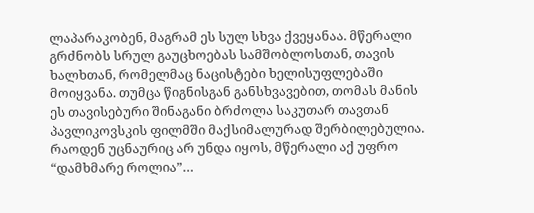ლაპარაკობენ, მაგრამ ეს სულ სხვა ქვეყანაა. მწერალი გრძნობს სრულ გაუცხოებას სამშობლოსთან, თავის ხალხთან, რომელმაც ნაცისტები ხელისუფლებაში მოიყვანა. თუმცა წიგნისგან განსხვავებით, თომას მანის ეს თავისებური შინაგანი ბრძოლა საკუთარ თავთან პავლიკოვსკის ფილმში მაქსიმალურად შერბილებულია. რაოდენ უცნაურიც არ უნდა იყოს, მწერალი აქ უფრო “დამხმარე როლია”…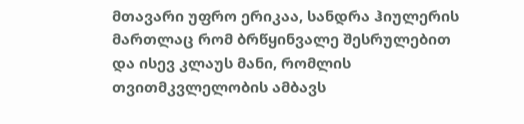მთავარი უფრო ერიკაა, სანდრა ჰიულერის მართლაც რომ ბრწყინვალე შესრულებით და ისევ კლაუს მანი, რომლის თვითმკვლელობის ამბავს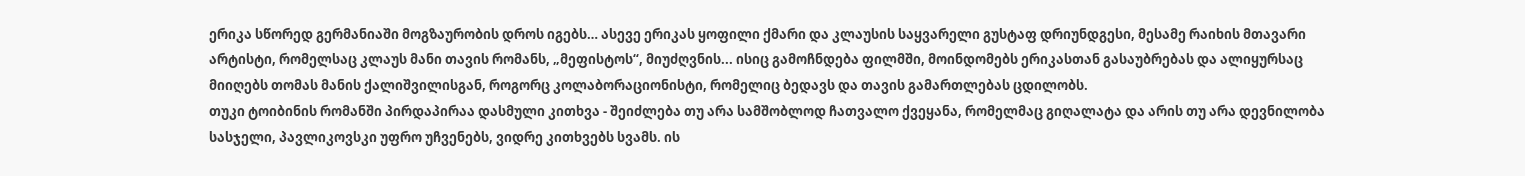ერიკა სწორედ გერმანიაში მოგზაურობის დროს იგებს… ასევე ერიკას ყოფილი ქმარი და კლაუსის საყვარელი გუსტაფ დრიუნდგესი, მესამე რაიხის მთავარი არტისტი, რომელსაც კლაუს მანი თავის რომანს, „მეფისტოს“, მიუძღვნის... ისიც გამოჩნდება ფილმში, მოინდომებს ერიკასთან გასაუბრებას და ალიყურსაც მიიღებს თომას მანის ქალიშვილისგან, როგორც კოლაბორაციონისტი, რომელიც ბედავს და თავის გამართლებას ცდილობს.
თუკი ტოიბინის რომანში პირდაპირაა დასმული კითხვა - შეიძლება თუ არა სამშობლოდ ჩათვალო ქვეყანა, რომელმაც გიღალატა და არის თუ არა დევნილობა სასჯელი, პავლიკოვსკი უფრო უჩვენებს, ვიდრე კითხვებს სვამს. ის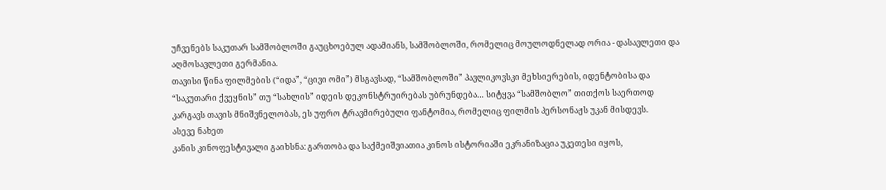უჩვენებს საკუთარ სამშობლოში გაუცხოებულ ადამიანს, სამშობლოში, რომელიც მოულოდნელად ორია - დასავლეთი და აღმოსავლეთი გერმანია.
თავისი წინა ფილმების (“იდა”, “ცივი ომი”) მსგავსად, “სამშობლოში” პავლიკოვსკი მეხსიერების, იდენტობისა და “საკუთარი ქვეყნის” თუ “სახლის” იდეის დეკონსტრუირებას უბრუნდება… სიტყვა “სამშობლო” თითქოს საერთოდ კარგავს თავის მნიშვნელობას, ეს უფრო ტრავმირებული ფანტომია, რომელიც ფილმის პერსონაჟს უკან მისდევს.
ასევე ნახეთ
კანის კინოფესტივალი გაიხსნა: გართობა და საქმეიშვიათია კინოს ისტორიაში ეკრანიზაცია უკეთესი იყოს,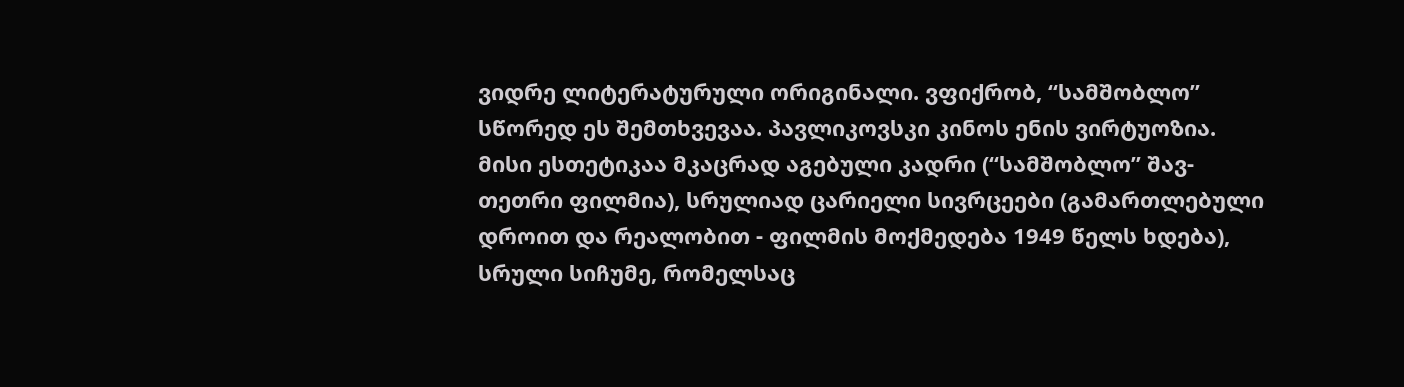ვიდრე ლიტერატურული ორიგინალი. ვფიქრობ, “სამშობლო” სწორედ ეს შემთხვევაა. პავლიკოვსკი კინოს ენის ვირტუოზია. მისი ესთეტიკაა მკაცრად აგებული კადრი (“სამშობლო” შავ-თეთრი ფილმია), სრულიად ცარიელი სივრცეები (გამართლებული დროით და რეალობით - ფილმის მოქმედება 1949 წელს ხდება), სრული სიჩუმე, რომელსაც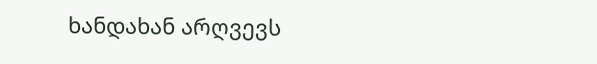ხანდახან არღვევს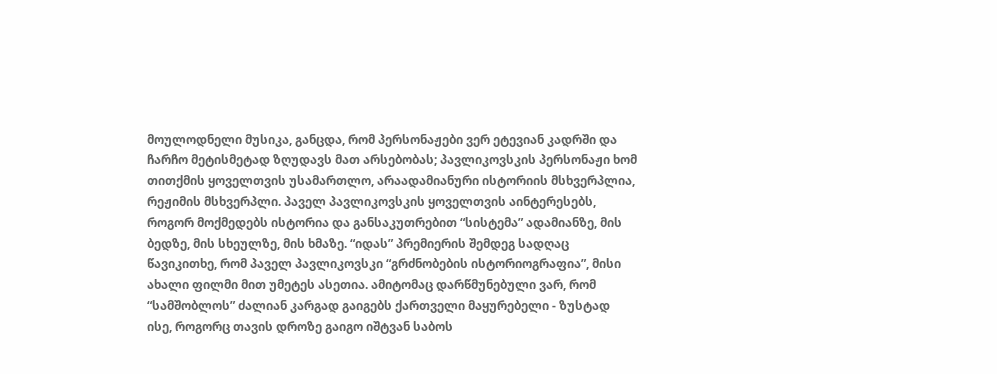მოულოდნელი მუსიკა, განცდა, რომ პერსონაჟები ვერ ეტევიან კადრში და ჩარჩო მეტისმეტად ზღუდავს მათ არსებობას; პავლიკოვსკის პერსონაჟი ხომ თითქმის ყოველთვის უსამართლო, არაადამიანური ისტორიის მსხვერპლია, რეჟიმის მსხვერპლი. პაველ პავლიკოვსკის ყოველთვის აინტერესებს, როგორ მოქმედებს ისტორია და განსაკუთრებით “სისტემა” ადამიანზე, მის ბედზე, მის სხეულზე, მის ხმაზე. “იდას” პრემიერის შემდეგ სადღაც წავიკითხე, რომ პაველ პავლიკოვსკი “გრძნობების ისტორიოგრაფია”, მისი ახალი ფილმი მით უმეტეს ასეთია. ამიტომაც დარწმუნებული ვარ, რომ “სამშობლოს” ძალიან კარგად გაიგებს ქართველი მაყურებელი - ზუსტად ისე, როგორც თავის დროზე გაიგო იშტვან საბოს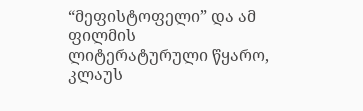“მეფისტოფელი” და ამ ფილმის ლიტერატურული წყარო, კლაუს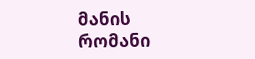მანის რომანი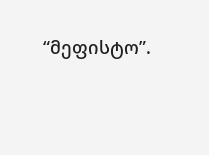“მეფისტო”.